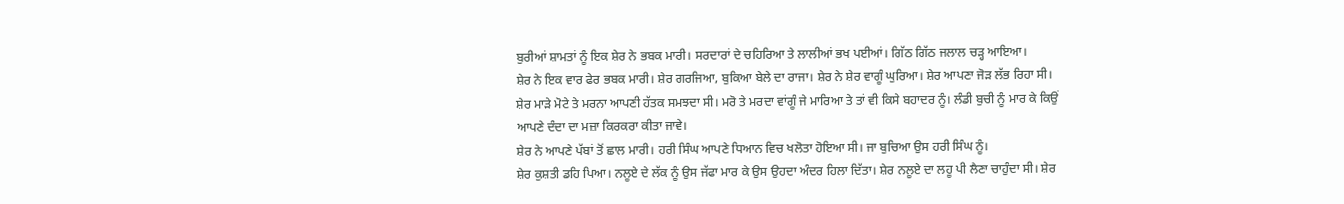ਬੁਰੀਆਂ ਸ਼ਾਮਤਾਂ ਨੂੰ ਇਕ ਸ਼ੇਰ ਨੇ ਭਬਕ ਮਾਰੀ। ਸਰਦਾਰਾਂ ਦੇ ਚਹਿਰਿਆ ਤੇ ਲਾਲੀਆਂ ਭਖ ਪਈਆਂ। ਗਿੱਠ ਗਿੱਠ ਜਲਾਲ ਚੜ੍ਹ ਆਇਆ।
ਸ਼ੇਰ ਨੇ ਇਕ ਵਾਰ ਫੇਰ ਭਬਕ ਮਾਰੀ। ਸ਼ੇਰ ਗਰਜਿਆ, ਬੁਕਿਆ ਬੇਲੇ ਦਾ ਰਾਜਾ। ਸ਼ੇਰ ਨੇ ਸ਼ੇਰ ਵਾਗੂੰ ਘੁਰਿਆ। ਸ਼ੇਰ ਆਪਣਾ ਜੋੜ ਲੱਭ ਰਿਹਾ ਸੀ। ਸ਼ੇਰ ਮਾੜੇ ਮੋਟੇ ਤੇ ਮਰਨਾ ਆਪਣੀ ਹੱਤਕ ਸਮਝਦਾ ਸੀ। ਮਰੋ ਤੇ ਮਰਦਾ ਵਾਂਗੂੰ ਜੇ ਮਾਰਿਆ ਤੇ ਤਾਂ ਵੀ ਕਿਸੇ ਬਹਾਦਰ ਨੂੰ। ਲੰਡੀ ਬੁਚੀ ਨੂੰ ਮਾਰ ਕੇ ਕਿਉਂ ਆਪਣੇ ਦੰਦਾ ਦਾ ਮਜ਼ਾ ਕਿਰਕਰਾ ਕੀਤਾ ਜਾਵੇ।
ਸ਼ੇਰ ਨੇ ਆਪਣੇ ਪੱਬਾਂ ਤੋਂ ਛਾਲ ਮਾਰੀ। ਹਰੀ ਸਿੰਘ ਆਪਣੇ ਧਿਆਨ ਵਿਚ ਖਲੋਤਾ ਹੋਇਆ ਸੀ। ਜਾ ਬੁਚਿਆ ਉਸ ਹਰੀ ਸਿੰਘ ਨੂੰ।
ਸ਼ੇਰ ਕੁਸ਼ਤੀ ਡਹਿ ਪਿਆ। ਨਲੂਏ ਦੇ ਲੱਕ ਨੂੰ ਉਸ ਜੱਫਾ ਮਾਰ ਕੇ ਉਸ ਉਹਦਾ ਅੰਦਰ ਹਿਲਾ ਦਿੱਤਾ। ਸ਼ੇਰ ਨਲੂਏ ਦਾ ਲਹੂ ਪੀ ਲੈਣਾ ਚਾਹੁੰਦਾ ਸੀ। ਸ਼ੇਰ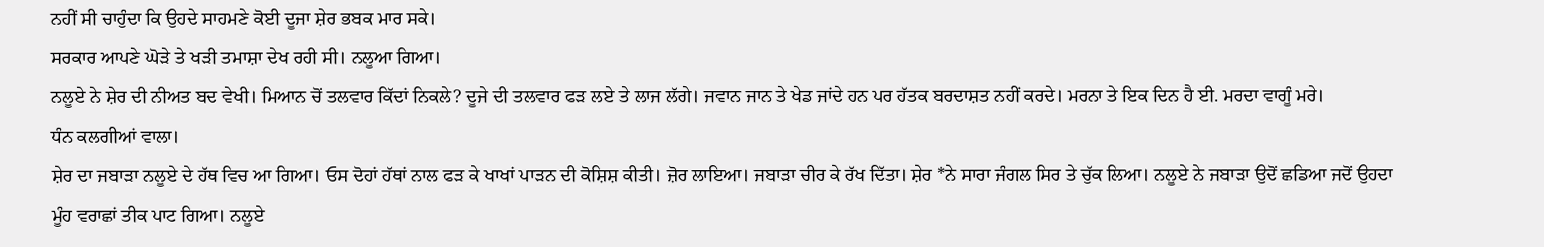ਨਹੀਂ ਸੀ ਚਾਹੁੰਦਾ ਕਿ ਉਹਦੇ ਸਾਹਮਣੇ ਕੋਈ ਦੂਜਾ ਸ਼ੇਰ ਭਬਕ ਮਾਰ ਸਕੇ।
ਸਰਕਾਰ ਆਪਣੇ ਘੋੜੇ ਤੇ ਖੜੀ ਤਮਾਸ਼ਾ ਦੇਖ ਰਹੀ ਸੀ। ਨਲੂਆ ਗਿਆ।
ਨਲੂਏ ਨੇ ਸ਼ੇਰ ਦੀ ਨੀਅਤ ਬਦ ਵੇਖੀ। ਮਿਆਨ ਚੋਂ ਤਲਵਾਰ ਕਿੱਦਾਂ ਨਿਕਲੇ? ਦੂਜੇ ਦੀ ਤਲਵਾਰ ਫੜ ਲਏ ਤੇ ਲਾਜ ਲੱਗੇ। ਜਵਾਨ ਜਾਨ ਤੇ ਖੇਡ ਜਾਂਦੇ ਹਨ ਪਰ ਹੱਤਕ ਬਰਦਾਸ਼ਤ ਨਹੀਂ ਕਰਦੇ। ਮਰਨਾ ਤੇ ਇਕ ਦਿਨ ਹੈ ਈ. ਮਰਦਾ ਵਾਗੂੰ ਮਰੇ।
ਧੰਨ ਕਲਗੀਆਂ ਵਾਲਾ।
ਸ਼ੇਰ ਦਾ ਜਬਾੜਾ ਨਲੂਏ ਦੇ ਹੱਥ ਵਿਚ ਆ ਗਿਆ। ਓਸ ਦੋਹਾਂ ਹੱਥਾਂ ਨਾਲ ਫੜ ਕੇ ਖਾਖਾਂ ਪਾੜਨ ਦੀ ਕੋਸ਼ਿਸ਼ ਕੀਤੀ। ਜ਼ੋਰ ਲਾਇਆ। ਜਬਾੜਾ ਚੀਰ ਕੇ ਰੱਖ ਦਿੱਤਾ। ਸ਼ੇਰ *ਨੇ ਸਾਰਾ ਜੰਗਲ ਸਿਰ ਤੇ ਚੁੱਕ ਲਿਆ। ਨਲੂਏ ਨੇ ਜਬਾੜਾ ਉਦੋਂ ਛਡਿਆ ਜਦੋਂ ਉਹਦਾ ਮੂੰਹ ਵਰਾਛਾਂ ਤੀਕ ਪਾਟ ਗਿਆ। ਨਲੂਏ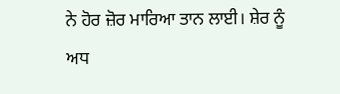ਨੇ ਹੋਰ ਜ਼ੋਰ ਮਾਰਿਆ ਤਾਨ ਲਾਈ। ਸ਼ੇਰ ਨੂੰ ਅਧ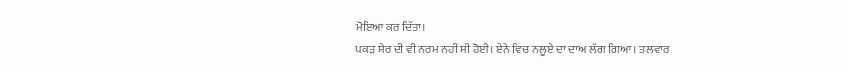ਮੋਇਆ ਕਰ ਦਿੱਤਾ।
ਪਕੜ ਸ਼ੇਰ ਦੀ ਵੀ ਨਰਮ ਨਹੀਂ ਸੀ ਹੋਈ। ਏਨੇ ਵਿਚ ਨਲੂਏ ਦਾ ਦਾਅ ਲੱਗ ਗਿਆ। ਤਲਵਾਰ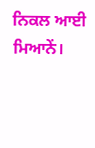ਨਿਕਲ ਆਈ ਮਿਆਨੇਂ।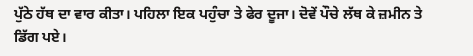ਪੁੱਠੇ ਹੱਥ ਦਾ ਵਾਰ ਕੀਤਾ। ਪਹਿਲਾ ਇਕ ਪਹੁੰਚਾ ਤੇ ਫੇਰ ਦੂਜਾ। ਦੋਵੇਂ ਪੌਚੇ ਲੱਥ ਕੇ ਜ਼ਮੀਨ ਤੇ ਡਿੱਗ ਪਏ।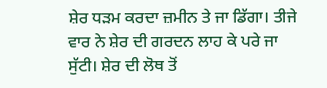ਸ਼ੇਰ ਧੜਮ ਕਰਦਾ ਜ਼ਮੀਨ ਤੇ ਜਾ ਡਿੱਗਾ। ਤੀਜੇ ਵਾਰ ਨੇ ਸ਼ੇਰ ਦੀ ਗਰਦਨ ਲਾਹ ਕੇ ਪਰੇ ਜਾ ਸੁੱਟੀ। ਸ਼ੇਰ ਦੀ ਲੋਥ ਤੋਂ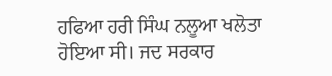ਹਫਿਆ ਹਰੀ ਸਿੰਘ ਨਲੂਆ ਖਲੋਤਾ ਹੋਇਆ ਸੀ। ਜਦ ਸਰਕਾਰ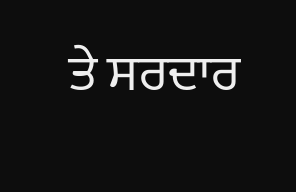ਤੇ ਸਰਦਾਰ